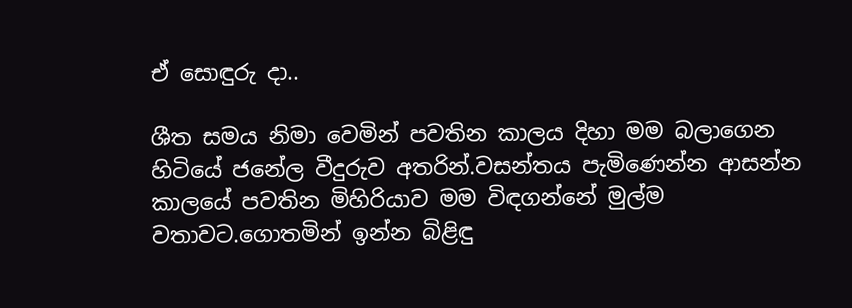ඒ සොඳුරු දා..

ශීත සමය නිමා වෙමින් පවතින කාලය දිහා මම බලාගෙන හිටියේ ජනේල වීදුරුව අතරින්.වසන්තය පැමිණෙන්න ආසන්න කාලයේ පවතින මිහිරියාව මම විඳගන්නේ මුල්ම වතාවට.ගොතමින් ඉන්න බිළිඳු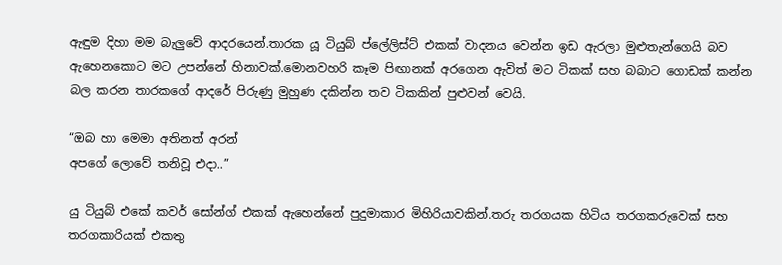ඇඳුම දිහා මම බැලුවේ ආදරයෙන්.තාරක යූ ටියුබ් ප්ලේලිස්ට් එකක් වාදනය වෙන්න ඉඩ ඇරලා මුළුතැන්ගෙයි බව ඇහෙනකොට මට උපන්නේ හිනාවක්.මොනවහරි කෑම පිඟානක් අරගෙන ඇවිත් මට ටිකක් සහ බබාට ගොඩක් කන්න බල කරන තාරකගේ ආදරේ පිරුණු මුහුණ දකින්න තව ටිකකින් පුළුවන් වෙයි.

“ඔබ හා මෙමා අතිනත් අරන්
අපගේ ලොවේ තනිවූ එදා..”

යු ටියුබ් එකේ කවර් සෝන්ග් එකක් ඇහෙන්නේ පුදුමාකාර මිහිරියාවකින්.තරු තරගයක හිටිය තරගකරුවෙක් සහ තරගකාරියක් එකතු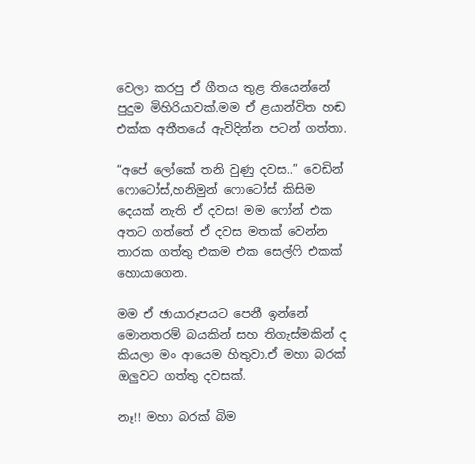වෙලා කරපු ඒ ගීතය තුළ තියෙන්නේ පුදුම මිහිරියාවක්.මම ඒ ළයාන්විත හඬ එක්ක අතීතයේ ඇවිදින්න පටන් ගත්තා.

“අපේ ලෝකේ තනි වුණු දවස..” වෙඩින් ෆොටෝස්,හනිමුන් ෆොටෝස් කිසිම දෙයක් නැති ඒ දවස! මම ෆෝන් එක අතට ගත්තේ ඒ දවස මතක් වෙන්න තාරක ගත්තු එකම එක සෙල්ෆි එකක් හොයාගෙන.

මම ඒ ඡායාරූපයට පෙනී ඉන්නේ මොනතරම් බයකින් සහ තිගැස්මකින් ද කියලා මං ආයෙම හිතුවා.ඒ මහා බරක් ඔලුවට ගත්තු දවසක්.

නෑ!! මහා බරක් බිම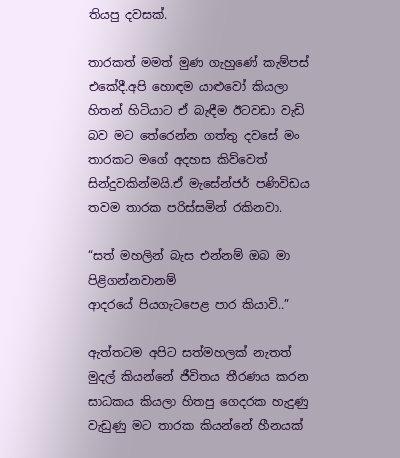තියපු දවසක්.

තාරකත් මමත් මුණ ගැහුණේ කැම්පස් එකේදී.අපි හොඳම යාළුවෝ කියලා හිතන් හිටියාට ඒ බැඳීම ඊටවඩා වැඩි බව මට තේරෙන්න ගත්තු දවසේ මං තාරකට මගේ අදහස කිව්වෙත් සින්දුවකින්මයි.ඒ මැසේන්ජර් පණිවිඩය තවම තාරක පරිස්සමින් රකිනවා.

“සත් මහලින් බැස එන්නම් ඔබ මා පිළිගන්නවානම්
ආදරයේ පියගැටපෙළ පාර කියාවි..”

ඇත්තටම අපිට සත්මහලක් නැතත් මුදල් කියන්නේ ජීවිතය තීරණය කරන සාධකය කියලා හිතපු ගෙදරක හැදුණු වැඩුණු මට තාරක කියන්නේ හීනයක්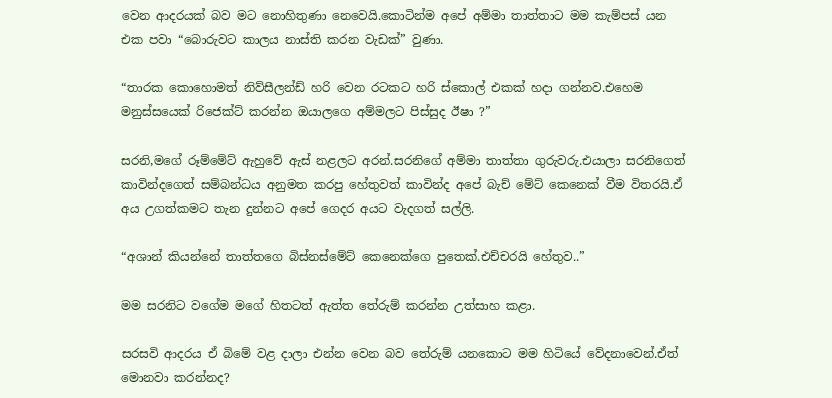වෙන ආදරයක් බව මට නොහිතුණා නෙවෙයි.කොටින්ම අපේ අම්මා තාත්තාට මම කැම්පස් යන එක පවා “බොරුවට කාලය නාස්‍ති කරන වැඩක්” වුණා.

“තාරක කොහොමත් නිව්සීලන්ඩ් හරි වෙන රටකට හරි ස්කොල් එකක් හදා ගන්නව.එහෙම මනුස්සයෙක් රිජෙක්ට් කරන්න ඔයාලගෙ අම්මලට පිස්සුද ඊෂා ?”

සරනි,මගේ රූම්මේට් ඇහුවේ ඇස් නළලට අරන්.සරනිගේ අම්මා තාත්තා ගුරුවරු.එයාලා සරනිගෙත් කාවින්දගෙත් සම්බන්ධය අනුමත කරපු හේතුවත් කාවින්ද අපේ බැච් මේට් කෙනෙක් වීම විතරයි.ඒ අය උගත්කමට තැන දුන්නට අපේ ගෙදර අයට වැදගත් සල්ලි.

“අශාන් කියන්නේ තාත්තගෙ බිස්නස්මේට් කෙනෙක්ගෙ පුතෙක්.එච්චරයි හේතුව..”

මම සරනිට වගේම මගේ හිතටත් ඇත්ත තේරුම් කරන්න උත්සාහ කළා.

සරසවි ආදරය ඒ බිමේ වළ දාලා එන්න වෙන බව තේරුම් යනකොට මම හිටියේ වේදනාවෙන්.ඒත් මොනවා කරන්නද?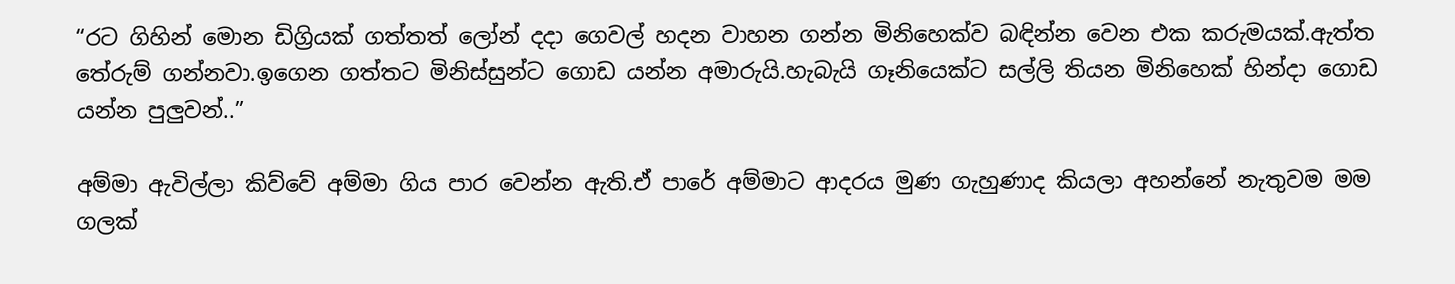“රට ගිහින් මොන ඩිග්‍රියක් ගත්තත් ලෝන් දදා ගෙවල් හදන වාහන ගන්න මිනිහෙක්ව බඳින්න වෙන එක කරුමයක්.ඇත්ත තේරුම් ගන්නවා.ඉගෙන ගත්තට මිනිස්සුන්ට ගොඩ යන්න අමාරුයි.හැබැයි ගෑනියෙක්ට සල්ලි තියන මිනිහෙක් හින්දා ගොඩ යන්න පුලුවන්..”

අම්මා ඇවිල්ලා කිව්වේ අම්මා ගිය පාර වෙන්න ඇති.ඒ පාරේ අම්මාට ආදරය මුණ ගැහුණාද කියලා අහන්නේ නැතුවම මම ගලක්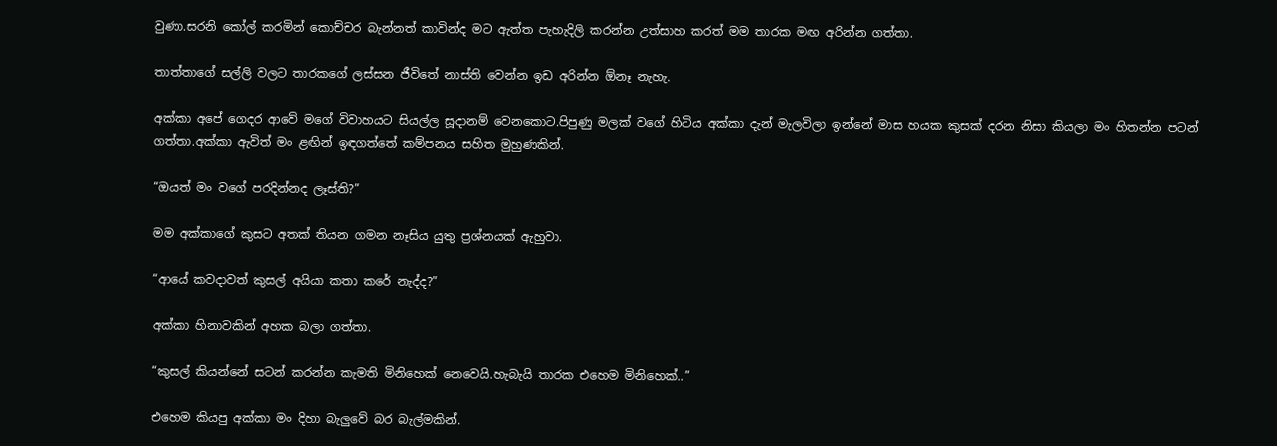වුණා.සරනි කෝල් කරමින් කොච්චර බැන්නත් කාවින්ද මට ඇත්ත පැහැදිලි කරන්න උත්සාහ කරත් මම තාරක මඟ අරින්න ගත්තා.

තාත්තාගේ සල්ලි වලට තාරකගේ ලස්සන ජීවිතේ නාස්ති වෙන්න ඉඩ අරින්න ඕනෑ නැහැ.

අක්කා අපේ ගෙදර ආවේ මගේ විවාහයට සියල්ල සූදානම් වෙනකොට.පිපුණු මලක් වගේ හිටිය අක්කා දැන් මැලවිලා ඉන්නේ මාස හයක කුසක් දරන නිසා කියලා මං හිතන්න පටන් ගත්තා.අක්කා ඇවිත් මං ළඟින් ඉඳගත්තේ කම්පනය සහිත මුහුණකින්.

“ඔයත් මං වගේ පරදින්නද ලෑස්ති?”

මම අක්කාගේ කුසට අතක් තියන ගමන නෑසිය යුතු ප්‍රශ්නයක් ඇහුවා.

“ආයේ කවදාවත් කුසල් අයියා කතා කරේ නැද්ද?”

අක්කා හිනාවකින් අහක බලා ගත්තා.

“කුසල් කියන්නේ සටන් කරන්න කැමති මිනිහෙක් නෙවෙයි.හැබැයි තාරක එහෙම මිනිහෙක්..”

එහෙම කියපු අක්කා මං දිහා බැලුවේ බර බැල්මකින්.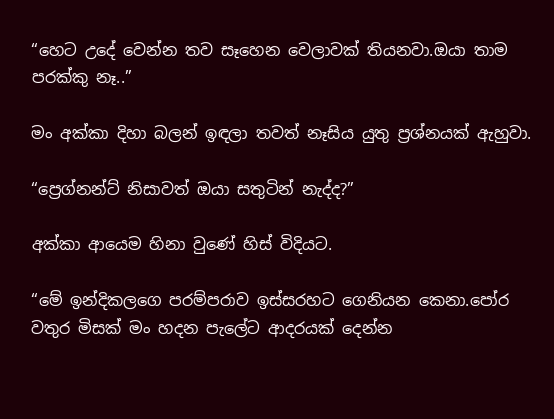“හෙට උදේ වෙන්න තව සෑහෙන වෙලාවක් තියනවා.ඔයා තාම පරක්කු නෑ..”

මං අක්කා දිහා බලන් ඉඳලා තවත් නෑසිය යුතු ප්‍රශ්නයක් ඇහුවා.

“ප්‍රෙග්නන්ට් නිසාවත් ඔයා සතුටින් නැද්ද?”

අක්කා ආයෙම හිනා වුණේ හිස් විදියට.

“මේ ඉන්දිකලගෙ පරම්පරාව ඉස්සරහට ගෙනියන කෙනා.පෝර වතුර මිසක් මං හදන පැලේට ආදරයක් දෙන්න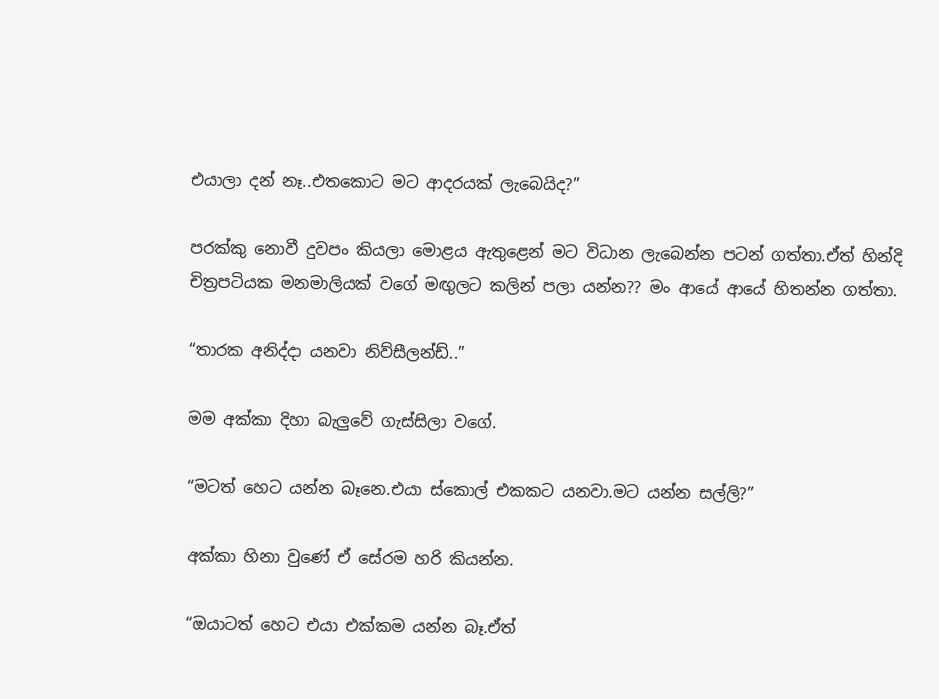එයාලා දන් නෑ..එතකොට මට ආදරයක් ලැබෙයිද?”

පරක්කු නොවී දුවපං කියලා මොළය ඇතුළෙන් මට විධාන ලැබෙන්න පටන් ගත්තා.ඒත් හින්දි චිත්‍රපටියක මනමාලියක් වගේ මඟුලට කලින් පලා යන්න?? මං ආයේ ආයේ හිතන්න ගත්තා.

“තාරක අනිද්දා යනවා නිව්සීලන්ඩ්..”

මම අක්කා දිහා බැලුවේ ගැස්සිලා වගේ.

“මටත් හෙට යන්න බෑනෙ.එයා ස්කොල් එකකට යනවා.මට යන්න සල්ලි?”

අක්කා හිනා වුණේ ඒ සේරම හරි කියන්න.

“ඔයාටත් හෙට එයා එක්කම යන්න බෑ.ඒත්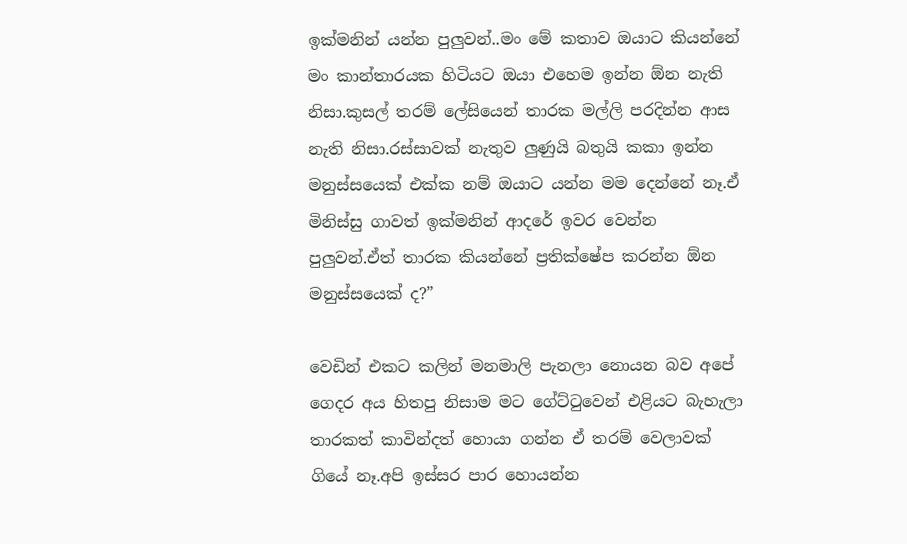ඉක්මනින් යන්න පුලුවන්..මං මේ කතාව ඔයාට කියන්නේ මං කාන්තාරයක හිටියට ඔයා එහෙම ඉන්න ඕන නැති නිසා.කුසල් තරම් ලේසියෙන් තාරක මල්ලි පරදින්න ආස නැති නිසා.රස්සාවක් නැතුව ලුණුයි බතුයි කකා ඉන්න මනුස්සයෙක් එක්ක නම් ඔයාට යන්න මම දෙන්නේ නෑ.ඒ මිනිස්සු ගාවත් ඉක්මනින් ආදරේ ඉවර වෙන්න පුලුවන්.ඒත් තාරක කියන්නේ ප්‍රතික්ෂේප කරන්න ඕන මනුස්සයෙක් ද?”

වෙඩින් එකට කලින් මනමාලි පැනලා නොයන බව අපේ ගෙදර අය හිතපු නිසාම මට ගේට්ටුවෙන් එළියට බැහැලා තාරකත් කාවින්දත් හොයා ගන්න ඒ තරම් වෙලාවක් ගියේ නෑ.අපි ඉස්සර පාර හොයන්න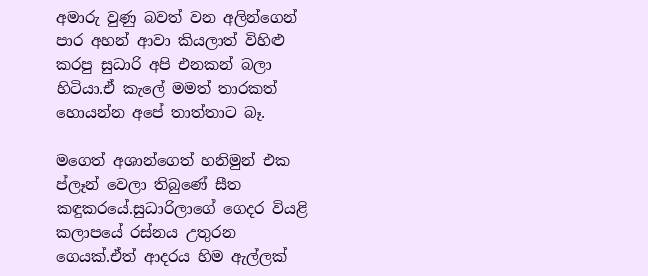අමාරු වුණු බවත් වන අලින්ගෙන් පාර අහන් ආවා කියලාත් විහිළු කරපු සුධාරි අපි එනකන් බලා හිටියා.ඒ කැලේ මමත් තාරකත් හොයන්න අපේ තාත්තාට බෑ.

මගෙත් අශාන්ගෙත් හනිමුන් එක ප්ලෑන් වෙලා තිබුණේ සීත කඳුකරයේ.සුධාරිලාගේ ගෙදර වියළි කලාපයේ රස්නය උතුරන ගෙයක්.ඒත් ආදරය හිම ඇල්ලක්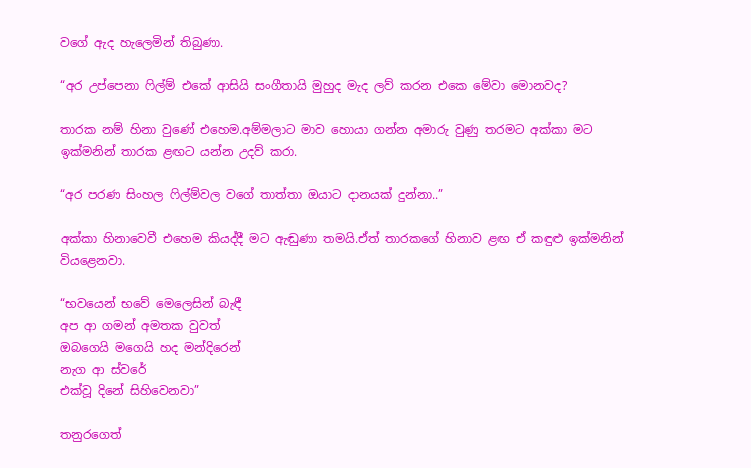වගේ ඇද හැලෙමින් තිබුණා.

“අර උප්පෙනා ෆිල්ම් එකේ ආසියි සංගීතායි මුහුද මැද ලව් කරන එකෙ මේවා මොනවද?

තාරක නම් හිනා වුණේ එහෙම.අම්මලාට මාව හොයා ගන්න අමාරු වුණු තරමට අක්කා මට ඉක්මනින් තාරක ළඟට යන්න උදව් කරා.

“අර පරණ සිංහල ෆිල්ම්වල වගේ තාත්තා ඔයාට දානයක් දුන්නා..”

අක්කා හිනාවෙවී එහෙම කියද්දී මට ඇඬුණා තමයි.ඒත් තාරකගේ හිනාව ළඟ ඒ කඳුළු ඉක්මනින් වියළෙනවා.

“භවයෙන් භවේ මෙලෙසින් බැඳී
අප ආ ගමන් අමතක වුවත්
ඔබගෙයි මගෙයි හද මන්දිරෙන්
නැග ආ ස්වරේ
එක්වූ දිනේ සිහිවෙනවා”

තනුරගෙත්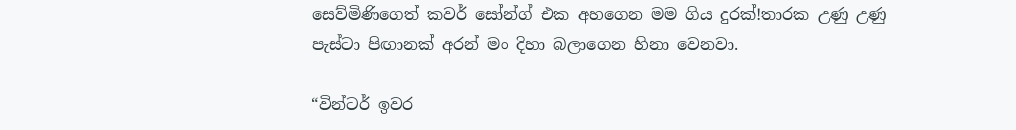සෙව්මිණිගෙත් කවර් සෝන්ග් එක අහගෙන මම ගිය දුරක්!තාරක උණු උණු පැස්ටා පිඟානක් අරන් මං දිහා බලාගෙන හිනා වෙනවා.

“වින්ටර් ඉවර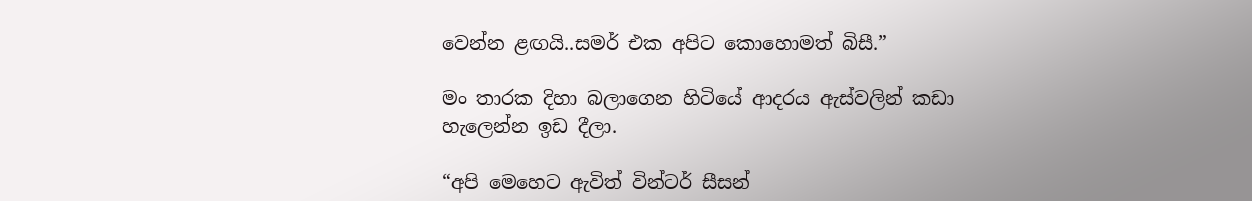වෙන්න ළඟයි..සමර් එක අපිට කොහොමත් බිසී.”

මං තාරක දිහා බලාගෙන හිටියේ ආදරය ඇස්වලින් කඩා හැලෙන්න ඉඩ දීලා.

“අපි මෙහෙට ඇවිත් වින්ටර් සීසන්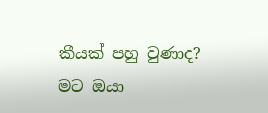කීයක් පහු වුණාද? මට ඔයා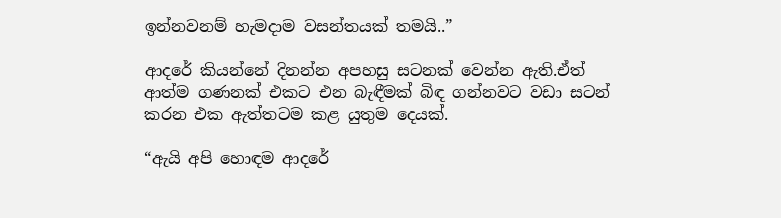ඉන්නවනම් හැමදාම වසන්තයක් තමයි..”

ආදරේ කියන්නේ දිනන්න අපහසු සටනක් වෙන්න ඇති.ඒත් ආත්ම ගණනක් එකට එන බැඳීමක් බිඳ ගන්නවට වඩා සටන් කරන එක ඇත්තටම කළ යුතුම දෙයක්.

“ඇයි අපි හොඳම ආදරේ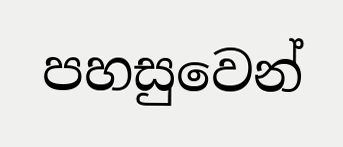පහසුවෙන්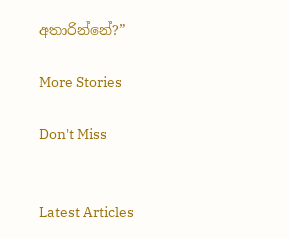අතාරින්නේ?”

More Stories

Don't Miss


Latest Articles